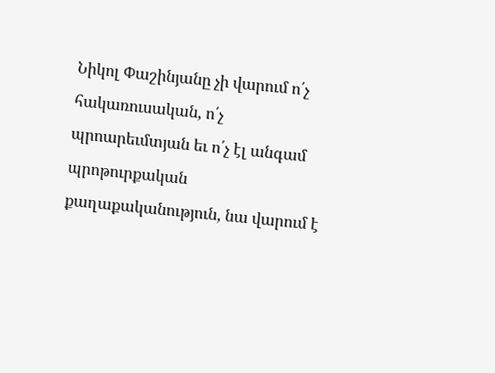Նիկոլ Փաշինյանը չի վարում ո՛չ հակառուսական, ո՛չ պրոարեւմտյան եւ ո՛չ էլ անգամ պրոթուրքական քաղաքականություն, նա վարում է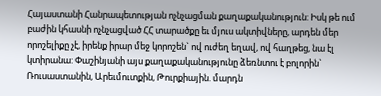Հայաստանի Հանրապետության ոչնչացման քաղաքականություն: Իսկ թե ում բաժին կհասնի ոչնչացված ՀՀ տարածքը եւ մյուս ակտիվները, արդեն մեր որոշելիքը չէ, իրենք իրար մեջ կորոշեն` ով ուժեղ եղավ, ով հաղթեց, նա էլ կտիրանա: Փաշինյանի այս քաղաքականությունը ձեռնտու է բոլորին` Ռուսաստանին, Արեւմուտքին, Թուրքիային. մարդն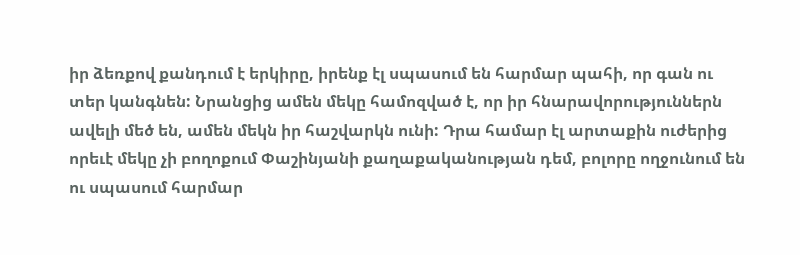իր ձեռքով քանդում է երկիրը, իրենք էլ սպասում են հարմար պահի, որ գան ու տեր կանգնեն: Նրանցից ամեն մեկը համոզված է, որ իր հնարավորություններն ավելի մեծ են, ամեն մեկն իր հաշվարկն ունի: Դրա համար էլ արտաքին ուժերից որեւէ մեկը չի բողոքում Փաշինյանի քաղաքականության դեմ, բոլորը ողջունում են ու սպասում հարմար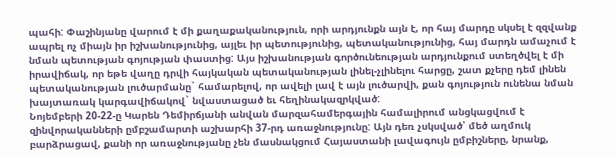պահի: Փաշինյանը վարում է մի քաղաքականություն, որի արդյունքն այն է, որ հայ մարդը սկսել է զզվանք ապրել ոչ միայն իր իշխանությունից, այլեւ իր պետությունից, պետականությունից, հայ մարդն ամաչում է նման պետության գոյության փաստից: Այս իշխանության գործունեության արդյունքում ստեղծվել է մի իրավիճակ, որ եթե վաղը դրվի հայկական պետականության լինել-չլինելու հարցը, շատ քչերը դեմ լինեն պետականության լուծարմանը` համարելով, որ ավելի լավ է այն լուծարվի, քան գոյություն ունենա նման խայտառակ կարգավիճակով` նվաստացած եւ հեղինակազրկված:
Նոյեմբերի 20-22-ը Կարեն Դեմիրճյանի անվան մարզահամերգային համալիրում անցկացվում է զինվորականների ըմբշամարտի աշխարհի 37-րդ առաջնությունը: Այն դեռ չսկսված՝ մեծ աղմուկ բարձրացավ, քանի որ առաջնությանը չեն մասնակցում Հայաստանի լավագույն ըմբիշները, նրանք,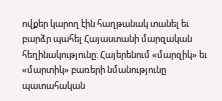ովքեր կարող էին հաղթանակ տանել եւ բարձր պահել Հայաստանի մարզական հեղինակությունը: Հայերենում «մարզիկ» եւ «մարտիկ» բառերի նմանությունը պատահական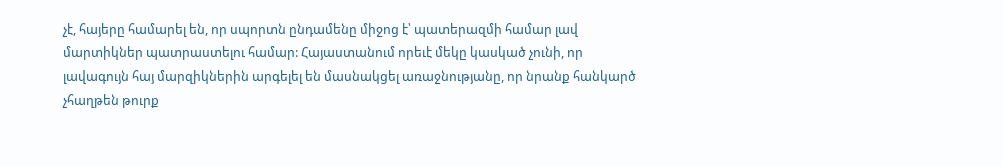չէ, հայերը համարել են, որ սպորտն ընդամենը միջոց է՝ պատերազմի համար լավ մարտիկներ պատրաստելու համար: Հայաստանում որեւէ մեկը կասկած չունի, որ լավագույն հայ մարզիկներին արգելել են մասնակցել առաջնությանը, որ նրանք հանկարծ չհաղթեն թուրք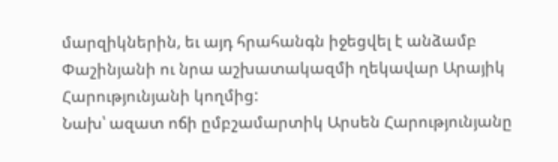մարզիկներին, եւ այդ հրահանգն իջեցվել է անձամբ Փաշինյանի ու նրա աշխատակազմի ղեկավար Արայիկ Հարությունյանի կողմից:
Նախ՝ ազատ ոճի ըմբշամարտիկ Արսեն Հարությունյանը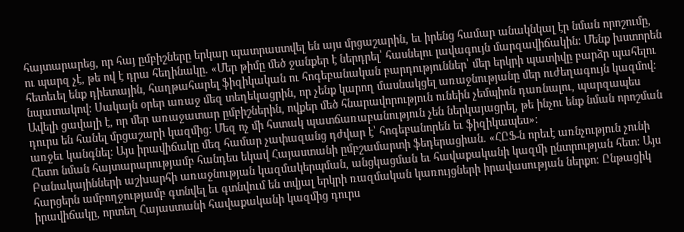հայտարարեց, որ հայ ըմբիշները երկար պատրաստվել են այս մրցաշարին, եւ իրենց համար անակնկալ էր նման որոշումը, ու պարզ չէ, թե ով է դրա հեղինակը. «Մեր թիմը մեծ ջանքեր է ներդրել՝ հասնելու լավագույն մարզավիճակին: Մենք խստորեն հետեւել ենք դիետային, հաղթահարել ֆիզիկական ու հոգեբանական բարդություններ՝ մեր երկրի պատիվը բարձր պահելու նպատակով: Սակայն օրեր առաջ մեզ տեղեկացրին, որ չենք կարող մասնակցել առաջնությանը մեր ուժեղագույն կազմով: Ավելի ցավալի է, որ մեր առաջատար ըմբիշներին, ովքեր մեծ հնարավորություն ունեին չեմպիոն դառնալու, պարզապես դուրս են հանել մրցաշարի կազմից: Մեզ ոչ մի հստակ պատճառաբանություն չեն ներկայացրել, թե ինչու ենք նման որոշման առջեւ կանգնել: Այս իրավիճակը մեզ համար չափազանց դժվար է՝ հոգեբանորեն եւ ֆիզիկապես»:
Հետո նման հայտարարությամբ հանդես եկավ Հայաստանի ըմբշամարտի ֆեդերացիան. «ՀԸՖ-ն որեւէ առնչություն չունի Բանակայինների աշխարհի առաջնության կազմակերպման, անցկացման եւ հավաքականի կազմի ընտրության հետ: Այս հարցերն ամբողջությամբ գտնվել եւ գտնվում են տվյալ երկրի ռազմական կառույցների իրավասության ներքո։ Ընթացիկ իրավիճակը, որտեղ Հայաստանի հավաքականի կազմից դուրս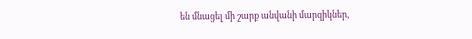են մնացել մի շարք անվանի մարզիկներ,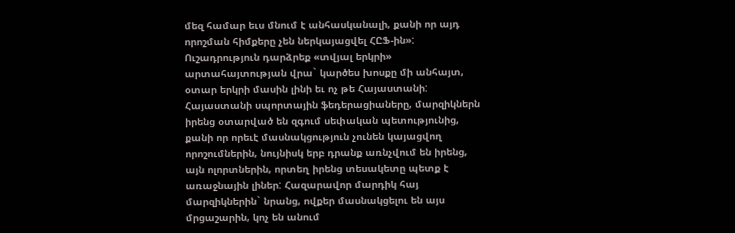մեզ համար եւս մնում է անհասկանալի, քանի որ այդ որոշման հիմքերը չեն ներկայացվել ՀԸՖ-ին»: Ուշադրություն դարձրեք «տվյալ երկրի» արտահայտության վրա` կարծես խոսքը մի անհայտ, օտար երկրի մասին լինի եւ ոչ թե Հայաստանի:
Հայաստանի սպորտային ֆեդերացիաները, մարզիկներն իրենց օտարված են զգում սեփական պետությունից, քանի որ որեւէ մասնակցություն չունեն կայացվող որոշումներին, նույնիսկ երբ դրանք առնչվում են իրենց, այն ոլորտներին, որտեղ իրենց տեսակետը պետք է առաջնային լիներ: Հազարավոր մարդիկ հայ մարզիկներին` նրանց, ովքեր մասնակցելու են այս մրցաշարին, կոչ են անում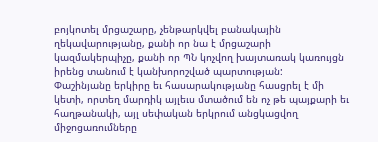բոյկոտել մրցաշարը, չենթարկվել բանակային ղեկավարությանը, քանի որ նա է մրցաշարի կազմակերպիչը, քանի որ ՊՆ կոչվող խայտառակ կառույցն իրենց տանում է կանխորոշված պարտության:
Փաշինյանը երկիրը եւ հասարակությանը հասցրել է մի կետի, որտեղ մարդիկ այլեւս մտածում են ոչ թե պայքարի եւ հաղթանակի, այլ սեփական երկրում անցկացվող միջոցառումները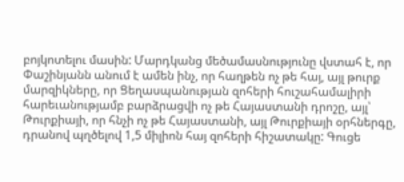բոյկոտելու մասին: Մարդկանց մեծամասնությունը վստահ է, որ Փաշինյանն անում է ամեն ինչ, որ հաղթեն ոչ թե հայ, այլ թուրք մարզիկները, որ Ցեղասպանության զոհերի հուշահամալիրի հարեւանությամբ բարձրացվի ոչ թե Հայաստանի դրոշը, այլ՝ Թուրքիայի, որ հնչի ոչ թե Հայաստանի, այլ Թուրքիայի օրհներգը, դրանով պղծելով 1,5 միլիոն հայ զոհերի հիշատակը: Գուցե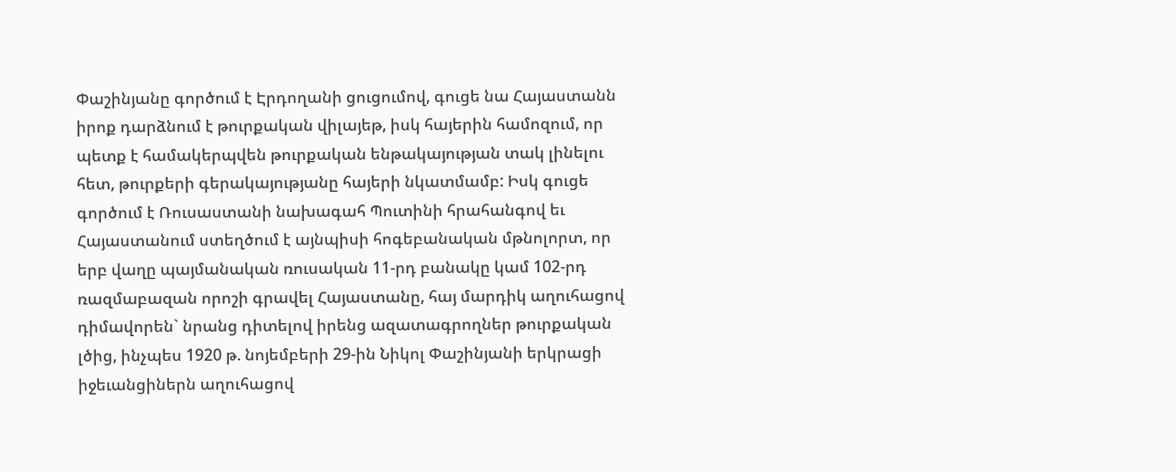Փաշինյանը գործում է Էրդողանի ցուցումով, գուցե նա Հայաստանն իրոք դարձնում է թուրքական վիլայեթ, իսկ հայերին համոզում, որ պետք է համակերպվեն թուրքական ենթակայության տակ լինելու հետ, թուրքերի գերակայությանը հայերի նկատմամբ: Իսկ գուցե գործում է Ռուսաստանի նախագահ Պուտինի հրահանգով եւ Հայաստանում ստեղծում է այնպիսի հոգեբանական մթնոլորտ, որ երբ վաղը պայմանական ռուսական 11-րդ բանակը կամ 102-րդ ռազմաբազան որոշի գրավել Հայաստանը, հայ մարդիկ աղուհացով դիմավորեն` նրանց դիտելով իրենց ազատագրողներ թուրքական լծից, ինչպես 1920 թ. նոյեմբերի 29-ին Նիկոլ Փաշինյանի երկրացի իջեւանցիներն աղուհացով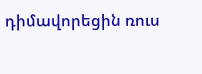դիմավորեցին ռուս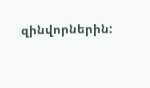զինվորներին: